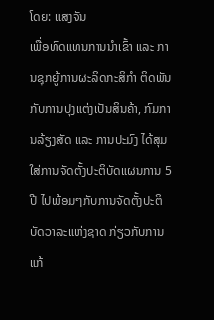ໂດຍ: ແສງຈັນ
ເພື່ອທົດແທນການນໍາເຂົ້າ ແລະ ການຊຸກຍູ້ການຜະລິດກະສິກຳ ຕິດພັນກັບການປຸງແຕ່ງເປັນສິນຄ້າ, ກົມການລ້ຽງສັດ ແລະ ການປະມົງ ໄດ້ສຸມໃສ່ການຈັດຕັ້ງປະຕິບັດແຜນການ 5ປີ ໄປພ້ອມໆກັບການຈັດຕັ້ງປະຕິບັດວາລະແຫ່ງຊາດ ກ່ຽວກັບການແກ້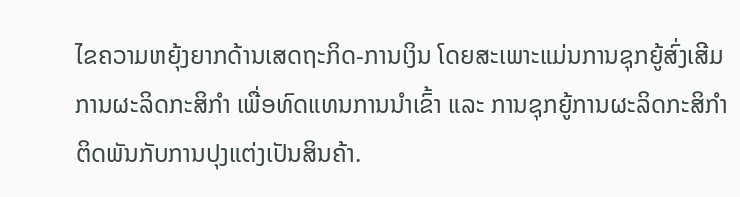ໄຂຄວາມຫຍຸ້ງຍາກດ້ານເສດຖະກິດ-ການເງິນ ໂດຍສະເພາະແມ່ນການຊຸກຍູ້ສົ່ງເສີມການຜະລິດກະສິກຳ ເພື່ອທົດແທນການນໍາເຂົ້າ ແລະ ການຊຸກຍູ້ການຜະລິດກະສິກຳ ຕິດພັນກັບການປຸງແຕ່ງເປັນສິນຄ້າ.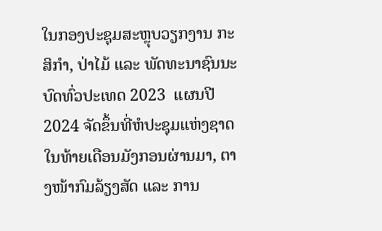ໃນກອງປະຊຸມສະຫຼຸບວຽກງານ ກະສິກໍາ, ປ່າໄມ້ ແລະ ພັດທະນາຊົນນະບົດທົ່ວປະເທດ 2023  ແຜນປີ 2024 ຈັດຂຶ້ນທີ່ຫໍປະຊຸມແຫ່ງຊາດໃນທ້າຍເດືອນມັງກອນຜ່ານມາ, ຕາງໜ້າກົມລ້ຽງສັດ ແລະ ການ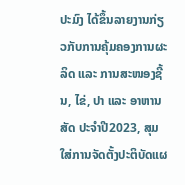ປະມົງ ໄດ້ຂຶ້ນລາຍງານກ່ຽວກັບການຄຸ້ມຄອງການຜະລິດ ແລະ ການສະໜອງຊີ້ນ, ໄຂ່, ປາ ແລະ ອາຫານສັດ ປະຈໍາປີ2023, ສຸມໃສ່ການຈັດຕັ້ງປະຕິບັດແຜ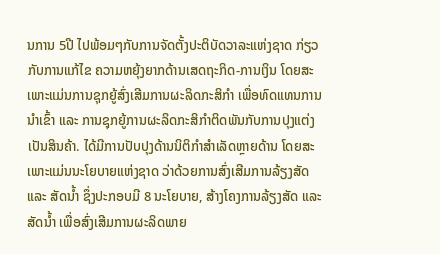ນການ 5ປີ ໄປພ້ອມໆກັບການຈັດຕັ້ງປະຕິບັດວາລະແຫ່ງຊາດ ກ່ຽວກັບການແກ້ໄຂ ຄວາມຫຍຸ້ງຍາກດ້ານເສດຖະກິດ-ການເງິນ ໂດຍສະເພາະແມ່ນການຊຸກຍູ້ສົ່ງເສີມການຜະລິດກະສິກຳ ເພື່ອທົດແທນການນໍາເຂົ້າ ແລະ ການຊຸກຍູ້ການຜະລິດກະສິກຳຕິດພັນກັບການປຸງແຕ່ງເປັນສິນຄ້າ. ໄດ້ມີການປັບປຸງດ້ານນິຕິກຳສຳເລັດຫຼາຍດ້ານ ໂດຍສະເພາະແມ່ນນະໂຍບາຍແຫ່ງຊາດ ວ່າດ້ວຍການສົ່ງເສີມການລ້ຽງສັດ ແລະ ສັດນໍ້າ ຊຶ່ງປະກອບມີ 8 ນະໂຍບາຍ, ສ້າງໂຄງການລ້ຽງສັດ ແລະ ສັດນໍ້າ ເພື່ອສົ່ງເສີມການຜະລິດພາຍ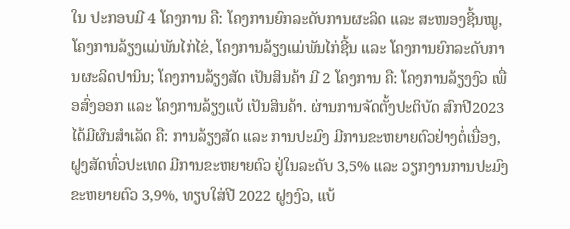ໃນ ປະກອບມີ 4 ໂຄງການ ຄື: ໂຄງການຍົກລະດັບການຜະລິດ ແລະ ສະໜອງຊີ້ນໝູ, ໂຄງການລ້ຽງແມ່ພັນໄກ່ໄຂ່, ໂຄງການລ້ຽງແມ່ພັນໄກ່ຊີ້ນ ແລະ ໂຄງການຍົກລະດັບການຜະລິດປານິນ; ໂຄງການລ້ຽງສັດ ເປັນສິນຄ້າ ມີ 2 ໂຄງການ ຄື: ໂຄງການລ້ຽງງົວ ເພື່ອສົ່ງອອກ ແລະ ໂຄງການລ້ຽງແບ້ ເປັນສິນຄ້າ. ຜ່ານການຈັດຕັ້ງປະຕິບັດ ສົກປີ2023 ໄດ້ມີຜົນສຳເລັດ ຄື: ການລ້ຽງສັດ ແລະ ການປະມົງ ມີການຂະຫຍາຍຕົວຢ່າງຕໍ່ເນື່ອງ, ຝູງສັດທົ່ວປະເທດ ມີການຂະຫຍາຍຕົວ ຢູ່ໃນລະດັບ 3,5% ແລະ ວຽກງານການປະມົງ ຂະຫຍາຍຕົວ 3,9%, ທຽບໃສ່ປີ 2022 ຝູງງົວ, ແບ້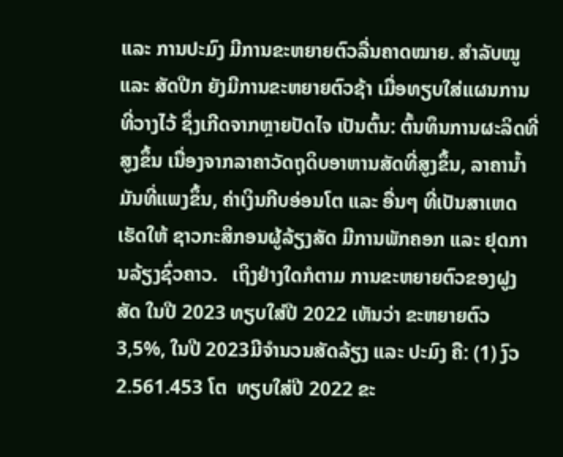ແລະ ການປະມົງ ມີການຂະຫຍາຍຕົວລື່ນຄາດໝາຍ. ສໍາລັບໝູ ແລະ ສັດປີກ ຍັງມີການຂະຫຍາຍຕົວຊ້າ ເມື່ອທຽບໃສ່ແຜນການທີ່ວາງໄວ້ ຊຶ່ງເກີດຈາກຫຼາຍປັດໄຈ ເປັນຕົ້ນ: ຕົ້ນທຶນການຜະລິດທີ່ສູງຂຶ້ນ ເນື່ອງຈາກລາຄາວັດຖຸດິບອາຫານສັດທີ່ສູງຂຶ້ນ, ລາຄານໍ້າມັນທີ່ແພງຂຶ້ນ, ຄ່າເງິນກີບອ່ອນໂຕ ແລະ ອື່ນໆ ທີ່ເປັນສາເຫດເຮັດໃຫ້ ຊາວກະສິກອນຜູ້ລ້ຽງສັດ ມີການພັກຄອກ ແລະ ຢຸດການລ້ຽງຊົ່ວຄາວ.   ເຖິງຢ່າງໃດກໍຕາມ ການຂະຫຍາຍຕົວຂອງຝູງສັດ ໃນປີ 2023 ທຽບໃສ່ປີ 2022 ເຫັນວ່າ ຂະຫຍາຍຕົວ 3,5%, ໃນປີ 2023ມີຈຳນວນສັດລ້ຽງ ແລະ ປະມົງ ຄື: (1) ງົວ2.561.453 ໂຕ  ທຽບໃສ່ປີ 2022 ຂະ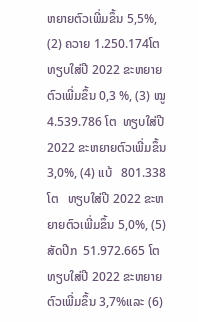ຫຍາຍຕົວເພີ່ມຂຶ້ນ 5,5%, (2) ຄວາຍ 1.250.174ໂຕ  ທຽບໃສ່ປີ 2022 ຂະຫຍາຍຕົວເພີ່ມຂຶ້ນ 0,3 %, (3) ໝູ4.539.786 ໂຕ  ທຽບໃສ່ປີ 2022 ຂະຫຍາຍຕົວເພີ່ມຂຶ້ນ 3,0%, (4) ແບ້   801.338 ໂຕ   ທຽບໃສ່ປີ 2022 ຂະຫຍາຍຕົວເພີ່ມຂຶ້ນ 5,0%, (5) ສັດປີກ  51.972.665 ໂຕ  ທຽບໃສ່ປີ 2022 ຂະຫຍາຍຕົວເພີ່ມຂຶ້ນ 3,7%ແລະ (6)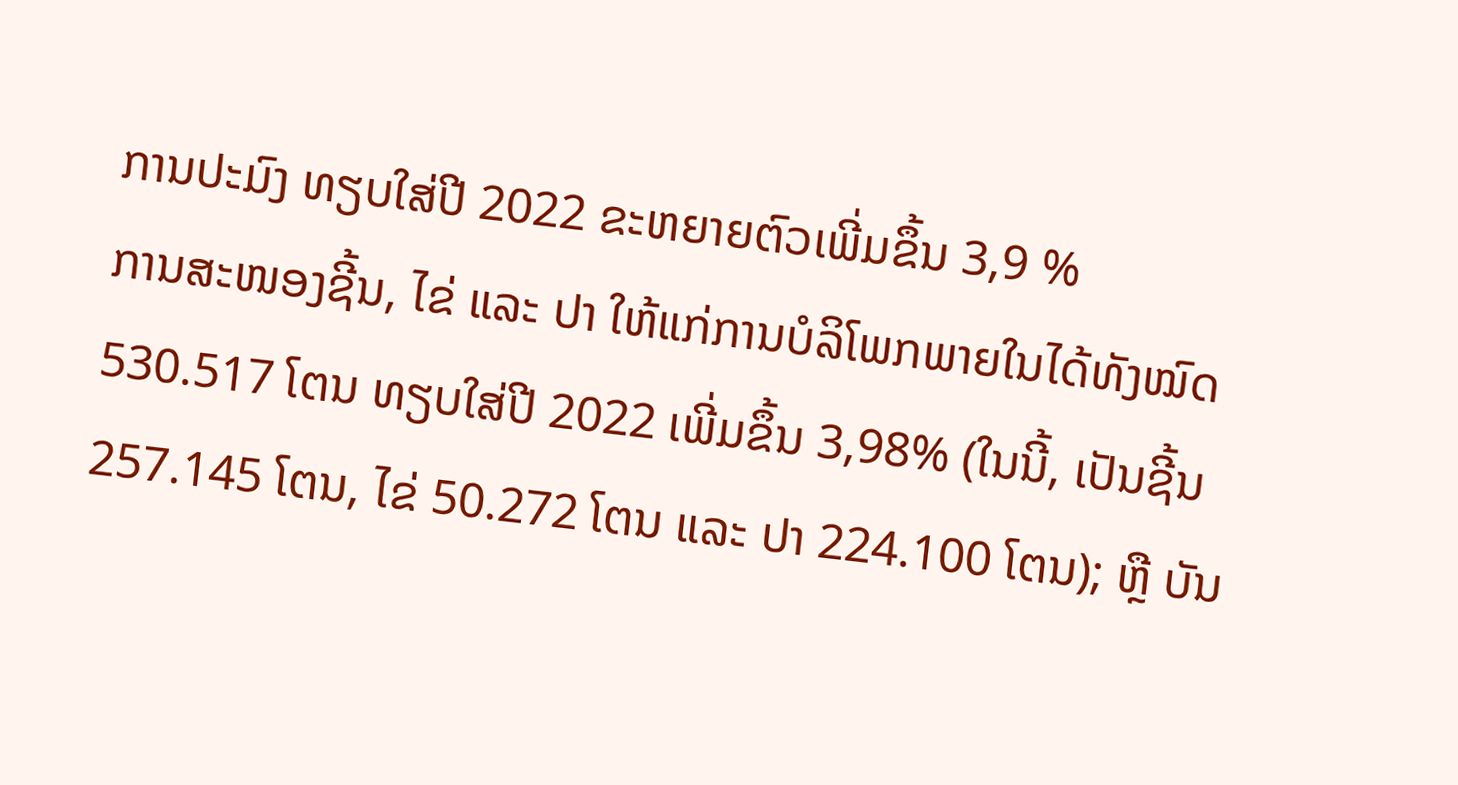ການປະມົງ ທຽບໃສ່ປີ 2022 ຂະຫຍາຍຕົວເພີ່ມຂຶ້ນ 3,9 %
ການສະໜອງຊີ້ນ, ໄຂ່ ແລະ ປາ ໃຫ້ແກ່ການບໍລິໂພກພາຍໃນໄດ້ທັງໝົດ 530.517 ໂຕນ ທຽບໃສ່ປີ 2022 ເພີ່ມຂຶ້ນ 3,98% (ໃນນີ້, ເປັນຊີ້ນ 257.145 ໂຕນ, ໄຂ່ 50.272 ໂຕນ ແລະ ປາ 224.100 ໂຕນ); ຫຼື ບັນ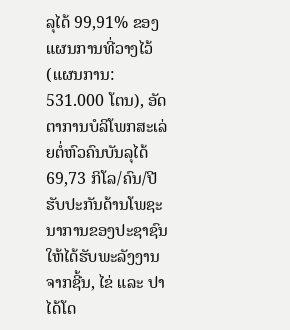ລຸໄດ້ 99,91% ຂອງແຜນການທີ່ວາງໄວ້ (ແຜນການ: 531.000 ໂຕນ), ອັດຕາການບໍລິໂພກສະເລ່ຍຕໍ່ຫົວຄົນບັນລຸໄດ້ 69,73 ກິໂລ/ຄົນ/ປີ ຮັບປະກັນດ້ານໂພຊະນາການຂອງປະຊາຊົນໃຫ້ໄດ້ຮັບພະລັງງານຈາກຊີ້ນ, ໄຂ່ ແລະ ປາ ໄດ້ໂດ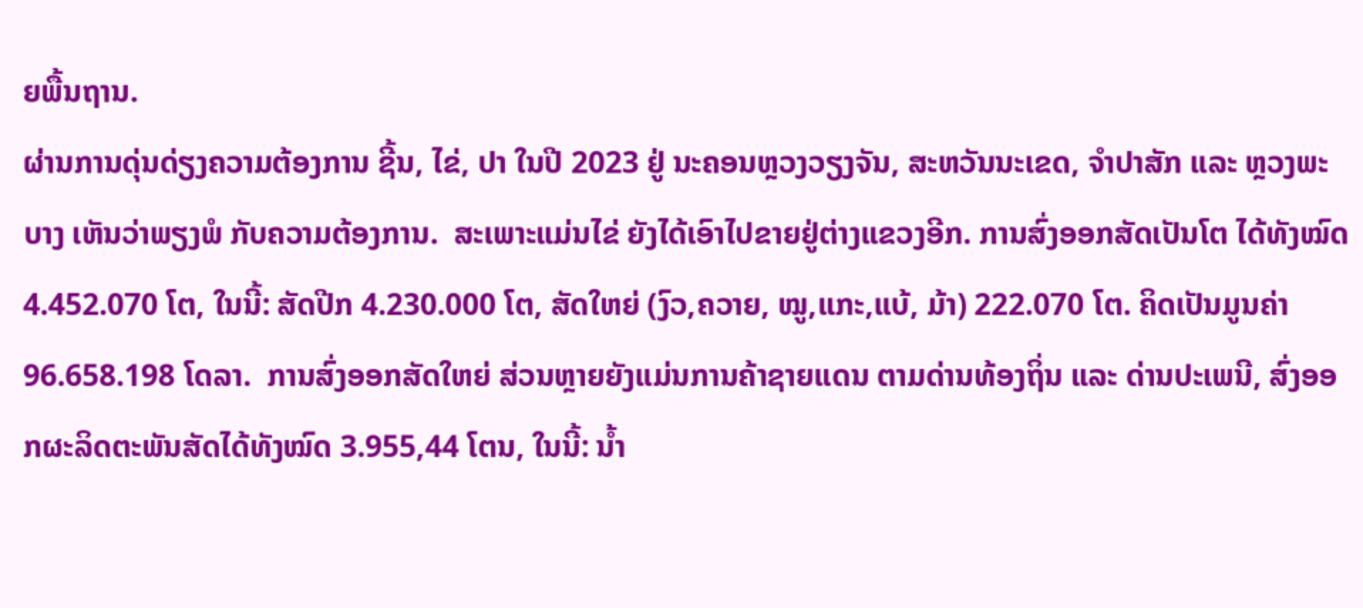ຍພື້ນຖານ.
ຜ່ານການດຸ່ນດ່ຽງຄວາມຕ້ອງການ ຊີ້ນ, ໄຂ່, ປາ ໃນປີ 2023 ຢູ່ ນະຄອນຫຼວງວຽງຈັນ, ສະຫວັນນະເຂດ, ຈຳປາສັກ ແລະ ຫຼວງພະບາງ ເຫັນວ່າພຽງພໍ ກັບຄວາມຕ້ອງການ.  ສະເພາະແມ່ນໄຂ່ ຍັງໄດ້ເອົາໄປຂາຍຢູ່ຕ່າງແຂວງອີກ. ການສົ່ງອອກສັດເປັນໂຕ ໄດ້ທັງໝົດ 4.452.070 ໂຕ, ໃນນີ້: ສັດປີກ 4.230.000 ໂຕ, ສັດໃຫຍ່ (ງົວ,ຄວາຍ, ໝູ,ແກະ,ແບ້, ມ້າ) 222.070 ໂຕ. ຄິດເປັນມູນຄ່າ 96.658.198 ໂດລາ.  ການສົ່ງອອກສັດໃຫຍ່ ສ່ວນຫຼາຍຍັງແມ່ນການຄ້າຊາຍແດນ ຕາມດ່ານທ້ອງຖິ່ນ ແລະ ດ່ານປະເພນີ, ສົ່ງອອກຜະລິດຕະພັນສັດໄດ້ທັງໝົດ 3.955,44 ໂຕນ, ໃນນີ້: ນໍ້າ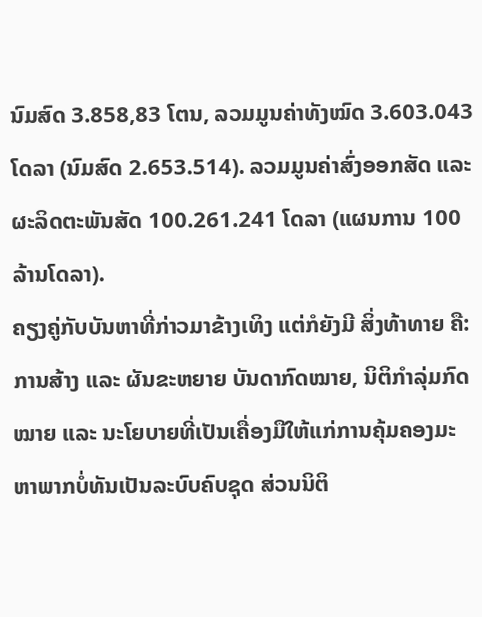ນົມສົດ 3.858,83 ໂຕນ, ລວມມູນຄ່າທັງໝົດ 3.603.043 ໂດລາ (ນົມສົດ 2.653.514). ລວມມູນຄ່າສົ່ງອອກສັດ ແລະ ຜະລິດຕະພັນສັດ 100.261.241 ໂດລາ (ແຜນການ 100 ລ້ານໂດລາ).
ຄຽງຄູ່ກັບບັນຫາທີ່ກ່າວມາຂ້າງເທິງ ແຕ່ກໍຍັງມີ ສິ່ງທ້າທາຍ ຄື: ການສ້າງ ແລະ ຜັນຂະຫຍາຍ ບັນດາກົດໝາຍ, ນິຕິກຳລຸ່ມກົດໝາຍ ແລະ ນະໂຍບາຍທີ່ເປັນເຄື່ອງມືໃຫ້ແກ່ການຄຸ້ມຄອງມະຫາພາກບໍ່ທັນເປັນລະບົບຄົບຊຸດ ສ່ວນນິຕິ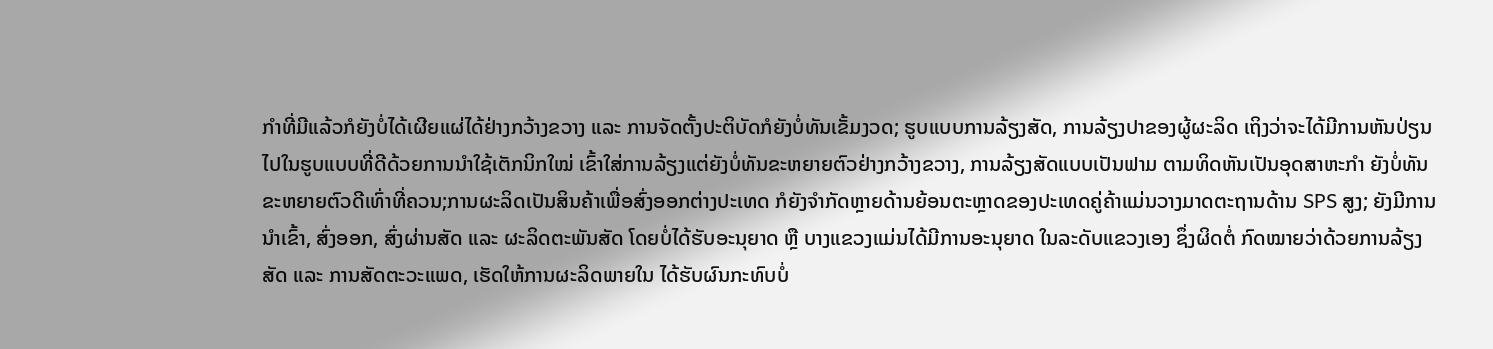ກຳທີ່ມີແລ້ວກໍຍັງບໍ່ໄດ້ເຜີຍແຜ່ໄດ້ຢ່າງກວ້າງຂວາງ ແລະ ການຈັດຕັ້ງປະຕິບັດກໍຍັງບໍ່ທັນເຂັ້ມງວດ; ຮູບແບບການລ້ຽງສັດ, ການລ້ຽງປາຂອງຜູ້ຜະລິດ ເຖິງວ່າຈະໄດ້ມີການຫັນປ່ຽນໄປໃນຮູບແບບທີ່ດີດ້ວຍການນໍາໃຊ້ເຕັກນິກໃໝ່ ເຂົ້າໃສ່ການລ້ຽງແຕ່ຍັງບໍ່ທັນຂະຫຍາຍຕົວຢ່າງກວ້າງຂວາງ, ການລ້ຽງສັດແບບເປັນຟາມ ຕາມທິດຫັນເປັນອຸດສາຫະກຳ ຍັງບໍ່ທັນຂະຫຍາຍຕົວດີເທົ່າທີ່ຄວນ;ການຜະລິດເປັນສິນຄ້າເພື່ອສົ່ງອອກຕ່າງປະເທດ ກໍຍັງຈຳກັດຫຼາຍດ້ານຍ້ອນຕະຫຼາດຂອງປະເທດຄູ່ຄ້າແມ່ນວາງມາດຕະຖານດ້ານ SPS ສູງ; ຍັງມີການນໍາເຂົ້າ, ສົ່ງອອກ, ສົ່ງຜ່ານສັດ ແລະ ຜະລິດຕະພັນສັດ ໂດຍບໍ່ໄດ້ຮັບອະນຸຍາດ ຫຼື ບາງແຂວງແມ່ນໄດ້ມີການອະນຸຍາດ ໃນລະດັບແຂວງເອງ ຊຶ່ງຜິດຕໍ່ ກົດໝາຍວ່າດ້ວຍການລ້ຽງສັດ ແລະ ການສັດຕະວະແພດ, ເຮັດໃຫ້ການຜະລິດພາຍໃນ ໄດ້ຮັບຜົນກະທົບບໍ່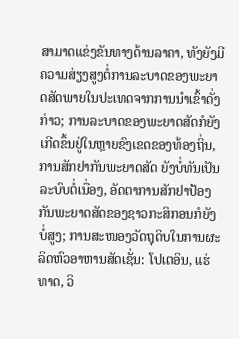ສາມາດແຂ່ງຂັນທາງດ້ານລາຄາ, ທັງຍັງມີຄວາມສ່ຽງສູງຕໍ່ການລະບາດຂອງພະຍາດສັດພາຍໃນປະເທດຈາກການນໍາເຂົ້າດັ່ງກ່າວ; ການລະບາດຂອງພະຍາດສັດກໍຍັງເກີດຂຶ້ນຢູ່ໃນຫຼາຍຂົງເຂດຂອງທ້ອງຖິ່ນ, ການສັກຢາກັນພະຍາດສັດ ຍັງບໍ່ທັນເປັນລະບົບຕໍ່ເນື່ອງ, ອັດຕາການສັກຢາປ້ອງກັນພະຍາດສັດຂອງຊາວກະສິກອນກໍຍັງບໍ່ສູງ; ການສະໜອງວັດຖຸດິບໃນການຜະລິດຫົວອາຫານສັດເຊັ່ນ: ໂປເຕອິນ, ແຮ່ທາດ, ວິ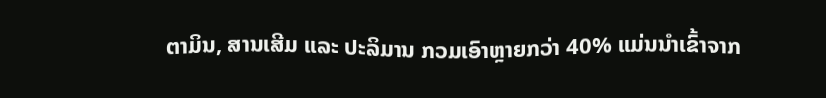ຕາມິນ, ສານເສີມ ແລະ ປະລິມານ ກວມເອົາຫຼາຍກວ່າ 40% ແມ່ນນຳເຂົ້າຈາກ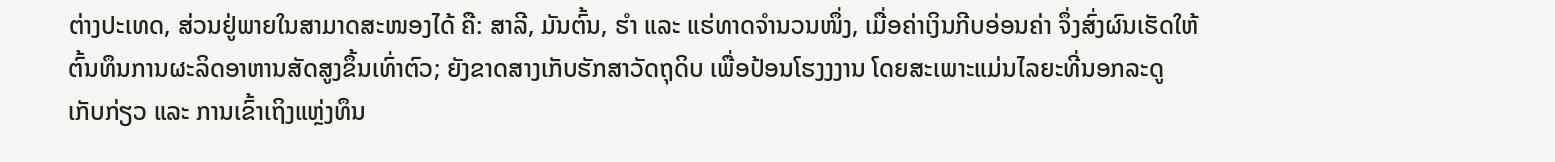ຕ່າງປະເທດ, ສ່ວນຢູ່ພາຍໃນສາມາດສະໜອງໄດ້ ຄື: ສາລີ, ມັນຕົ້ນ, ຮຳ ແລະ ແຮ່ທາດຈຳນວນໜຶ່ງ, ເມື່ອຄ່າເງິນກີບອ່ອນຄ່າ ຈຶ່ງສົ່ງຜົນເຮັດໃຫ້ຕົ້ນທຶນການຜະລິດອາຫານສັດສູງຂຶ້ນເທົ່າຕົວ; ຍັງຂາດສາງເກັບຮັກສາວັດຖຸດິບ ເພື່ອປ້ອນໂຮງງງານ ໂດຍສະເພາະແມ່ນໄລຍະທີ່ນອກລະດູເກັບກ່ຽວ ແລະ ການເຂົ້າເຖິງແຫຼ່ງທຶນ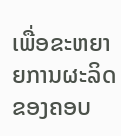ເພື່ອຂະຫຍາຍການຜະລິດ ຂອງຄອບ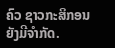ຄົວ ຊາວກະສິກອນ ຍັງມີຈຳກັດ.